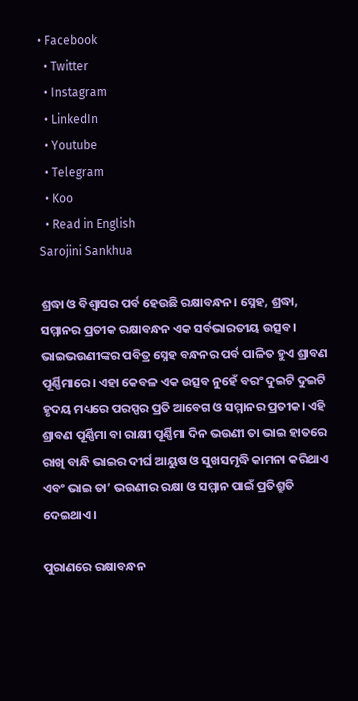• Facebook
  • Twitter
  • Instagram
  • LinkedIn
  • Youtube
  • Telegram
  • Koo
  • Read in English
Sarojini Sankhua

ଶ୍ରଦ୍ଧା ଓ ବିଶ୍ୱାସର ପର୍ବ ହେଉଛି ରକ୍ଷାବନ୍ଧନ। ସ୍ନେହ, ଶ୍ରଦ୍ଧା, ସମ୍ମାନର ପ୍ରତୀକ ରକ୍ଷାବନ୍ଧନ ଏକ ସର୍ବଭାରତୀୟ ଉତ୍ସବ। ଭାଇଭଉଣୀଙ୍କର ପବିତ୍ର ସ୍ନେହ ବନ୍ଧନର ପର୍ବ ପାଳିତ ହୁଏ ଶ୍ରାବଣ ପୂର୍ଣ୍ଣିମାରେ। ଏହା କେବଳ ଏକ ଉତ୍ସବ ନୁହେଁ ବରଂ ଦୁଇଟି ଦୁଇଟି ହୃଦୟ ମଧ୍ୟରେ ପରସ୍ପର ପ୍ରତି ଆବେଗ ଓ ସମ୍ମାନର ପ୍ରତୀକ। ଏହି ଶ୍ରାବଣ ପୂର୍ଣ୍ଣିମା ବା ରାକ୍ଷୀ ପୂର୍ଣ୍ଣିମା ଦିନ ଭଉଣୀ ତା ଭାଇ ହାତରେ ରାଖି ବାନ୍ଧି ଭାଇର ଦୀର୍ଘ ଆୟୁଷ ଓ ସୁଖସମୃଦ୍ଧି କାମନା କରିଥାଏ ଏବଂ ଭାଇ ତା’ ଭଉଣୀର ରକ୍ଷା ଓ ସମ୍ମାନ ପାଇଁ ପ୍ରତିଶ୍ରୁତି ଦେଇଥାଏ।

ପୁରାଣରେ ରକ୍ଷାବନ୍ଧନ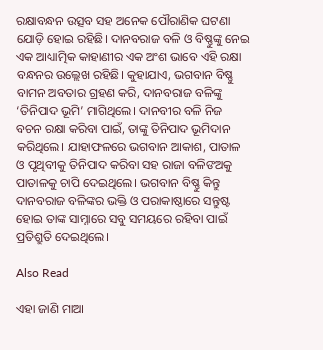ରକ୍ଷାବନ୍ଧନ ଉତ୍ସବ ସହ ଅନେକ ପୌରାଣିକ ଘଟଣା ଯୋଡ଼ି ହୋଇ ରହିଛି। ଦାନବରାଜ ବଳି ଓ ବିଷ୍ଣୁଙ୍କୁ ନେଇ ଏକ ଆଧ୍ୟାତ୍ମିକ କାହାଣୀର ଏକ ଅଂଶ ଭାବେ ଏହି ରକ୍ଷା ବନ୍ଧନର ଉଲ୍ଲେଖ ରହିଛି। କୁହାଯାଏ, ଭଗବାନ ବିଷ୍ଣୁ ବାମନ ଅବତାର ଗ୍ରହଣ କରି, ଦାନବରାଜ ବଳିଙ୍କୁ ‘ତିନିପାଦ ଭୂମି’ ମାଗିଥିଲେ। ଦାନବୀର ବଳି ନିଜ ବଚନ ରକ୍ଷା କରିବା ପାଇଁ, ତାଙ୍କୁ ତିନିପାଦ ଭୂମିଦାନ କରିଥିଲେ। ଯାହାଫଳରେ ଭଗବାନ ଆକାଶ, ପାତାଳ ଓ ପୃଥିବୀକୁ ତିନିପାଦ କରିବା ସହ ରାଜା ବଳିଙଅକୁ ପାତାଳକୁ ଚାପି ଦେଇଥିଲେ। ଭଗବାନ ବିଷ୍ଣୁ କିନ୍ତୁ ଦାନବରାଜ ବଳିଙ୍କର ଭକ୍ତି ଓ ପରାକାଷ୍ଠାରେ ସନ୍ତୁଷ୍ଟ ହୋଇ ତାଙ୍କ ସାମ୍ନାରେ ସବୁ ସମୟରେ ରହିବା ପାଇଁ ପ୍ରତିଶ୍ରୁତି ଦେଇଥିଲେ।

Also Read

ଏହା ଜାଣି ମାଆ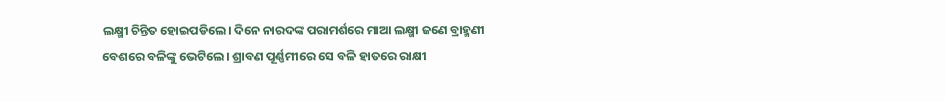ଲକ୍ଷ୍ମୀ ଚିନ୍ତିତ ହୋଇପଡିଲେ। ଦିନେ ନାରଦଙ୍କ ପରାମର୍ଶରେ ମାଆ ଲକ୍ଷ୍ମୀ ଜଣେ ବ୍ରାହ୍ମଣୀ ବେଶରେ ବଳିଙ୍କୁ ଭେଟିଲେ। ଶ୍ରାବଣ ପୂର୍ଣ୍ଣମୀରେ ସେ ବଳି ହାତରେ ରାକ୍ଷୀ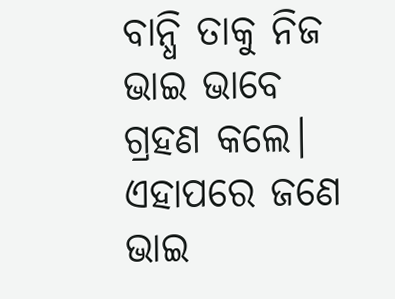ବାନ୍ଧି ତାକୁ ନିଜ ଭାଇ ଭାବେ ଗ୍ରହଣ କଲେ। ଏହାପରେ ଜଣେ ଭାଇ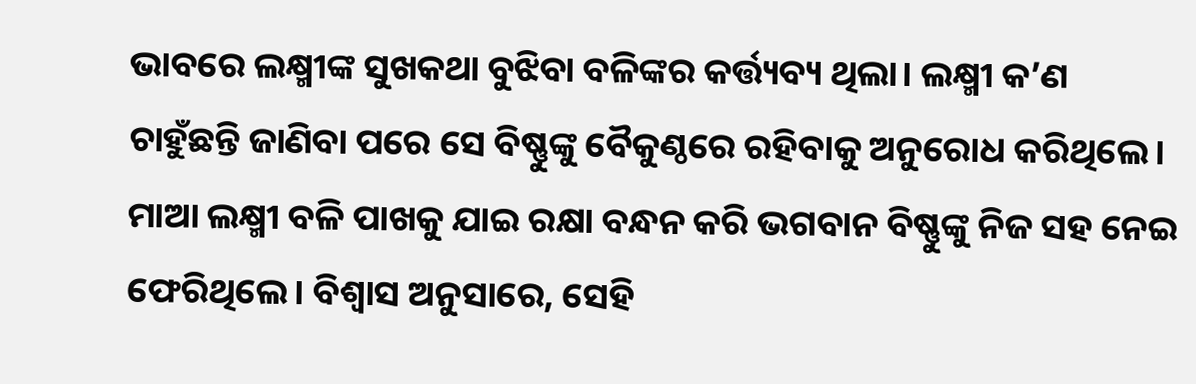ଭାବରେ ଲକ୍ଷ୍ମୀଙ୍କ ସୁଖକଥା ବୁଝିବା ବଳିଙ୍କର କର୍ତ୍ତ୍ୟବ୍ୟ ଥିଲା। ଲକ୍ଷ୍ମୀ କ’ଣ ଚାହୁଁଛନ୍ତି ଜାଣିବା ପରେ ସେ ବିଷ୍ଣୁଙ୍କୁ ବୈକୁଣ୍ଠରେ ରହିବାକୁ ଅନୁରୋଧ କରିଥିଲେ। ମାଆ ଲକ୍ଷ୍ମୀ ବଳି ପାଖକୁ ଯାଇ ରକ୍ଷା ବନ୍ଧନ କରି ଭଗବାନ ବିଷ୍ଣୁଙ୍କୁ ନିଜ ସହ ନେଇ ଫେରିଥିଲେ। ବିଶ୍ୱାସ ଅନୁସାରେ, ସେହି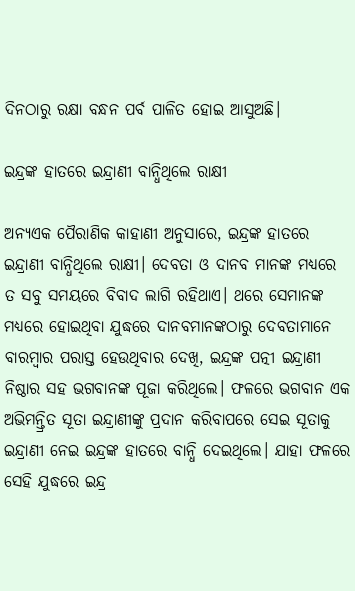ଦିନଠାରୁ ରକ୍ଷା ବନ୍ଧନ ପର୍ବ ପାଳିତ ହୋଇ ଆସୁଅଛି।

ଇନ୍ଦ୍ରଙ୍କ ହାତରେ ଇନ୍ଦ୍ରାଣୀ ବାନ୍ଧିଥିଲେ ରାକ୍ଷୀ

ଅନ୍ୟଏକ ପୈରାଣିକ କାହାଣୀ ଅନୁସାରେ, ଇନ୍ଦ୍ରଙ୍କ ହାତରେ ଇନ୍ଦ୍ରାଣୀ ବାନ୍ଧିଥିଲେ ରାକ୍ଷୀ। ଦେବତା ଓ ଦାନବ ମାନଙ୍କ ମଧ୍ୟରେ ତ ସବୁ ସମୟରେ ବିବାଦ ଲାଗି ରହିଥାଏ। ଥରେ ସେମାନଙ୍କ ମଧ୍ୟରେ ହୋଇଥିବା ଯୁଦ୍ଧରେ ଦାନବମାନଙ୍କଠାରୁ ଦେବତାମାନେ ବାରମ୍ୱାର ପରାସ୍ତ ହେଉଥିବାର ଦେଖି, ଇନ୍ଦ୍ରଙ୍କ ପତ୍ନୀ ଇନ୍ଦ୍ରାଣୀ ନିଷ୍ଠାର ସହ ଭଗବାନଙ୍କ ପୂଜା କରିଥିଲେ। ଫଳରେ ଭଗବାନ ଏକ ଅଭିମନ୍ତ୍ରିତ ସୂତା ଇନ୍ଦ୍ରାଣୀଙ୍କୁ ପ୍ରଦାନ କରିବାପରେ ସେଇ ସୂତାକୁ ଇନ୍ଦ୍ରାଣୀ ନେଇ ଇନ୍ଦ୍ରଙ୍କ ହାତରେ ବାନ୍ଧି ଦେଇଥିଲେ। ଯାହା ଫଳରେ ସେହି ଯୁଦ୍ଧରେ ଇନ୍ଦ୍ର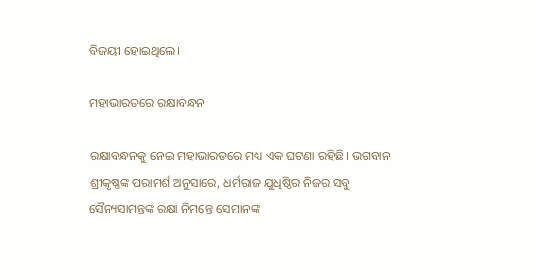ବିଜୟୀ ହୋଇଥିଲେ।

ମହାଭାରତରେ ରକ୍ଷାବନ୍ଧନ

ରକ୍ଷାବନ୍ଧନକୁ ନେଇ ମହାଭାରତରେ ମଧ୍ୟ ଏକ ଘଟଣା ରହିଛି। ଭଗବାନ ଶ୍ରୀକୃଷ୍ଣଙ୍କ ପରାମର୍ଶ ଅନୁସାରେ, ଧର୍ମରାଜ ଯୁଧିଷ୍ଠିର ନିଜର ସବୁ ସୈନ୍ୟସାମନ୍ତଙ୍କ ରକ୍ଷା ନିମନ୍ତେ ସେମାନଙ୍କ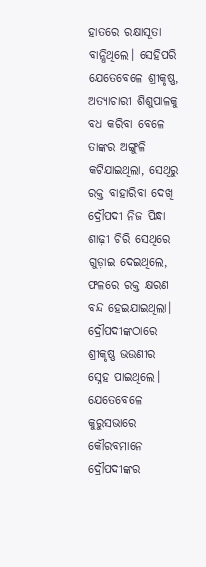ହାତରେ ରକ୍ଷାସୂତା ବାନ୍ଧିଥିଲେ। ସେହିପରି ଯେତେବେଳେ ଶ୍ରୀକୃଷ୍ଣ, ଅତ୍ୟାଚାରୀ ଶିଶୁପାଳକୁ ବଧ କରିବା ବେଳେ ତାଙ୍କର ଅଙ୍ଗୁଳି କଟିଯାଇଥିଲା, ସେଥିରୁ ରକ୍ତ ବାହାରିବା ଦେଖି ଦ୍ରୌପଦୀ ନିଜ ପିନ୍ଧା ଶାଢ଼ୀ ଚିରି ସେଥିରେ ଗୁଡ଼ାଇ ଦେଇଥିଲେ, ଫଳରେ ରକ୍ତ କ୍ଷରଣ ବନ୍ଦ ହେଇଯାଇଥିଲା। ଦ୍ରୌପଦୀଙ୍କଠାରେ ଶ୍ରୀକୃଷ୍ଣ ଭଉଣୀର ସ୍ନେହ ପାଇଥିଲେ। ଯେତେବେଳେ କୁରୁସଭାରେ କୌରବମାନେ ଦ୍ରୌପଦୀଙ୍କର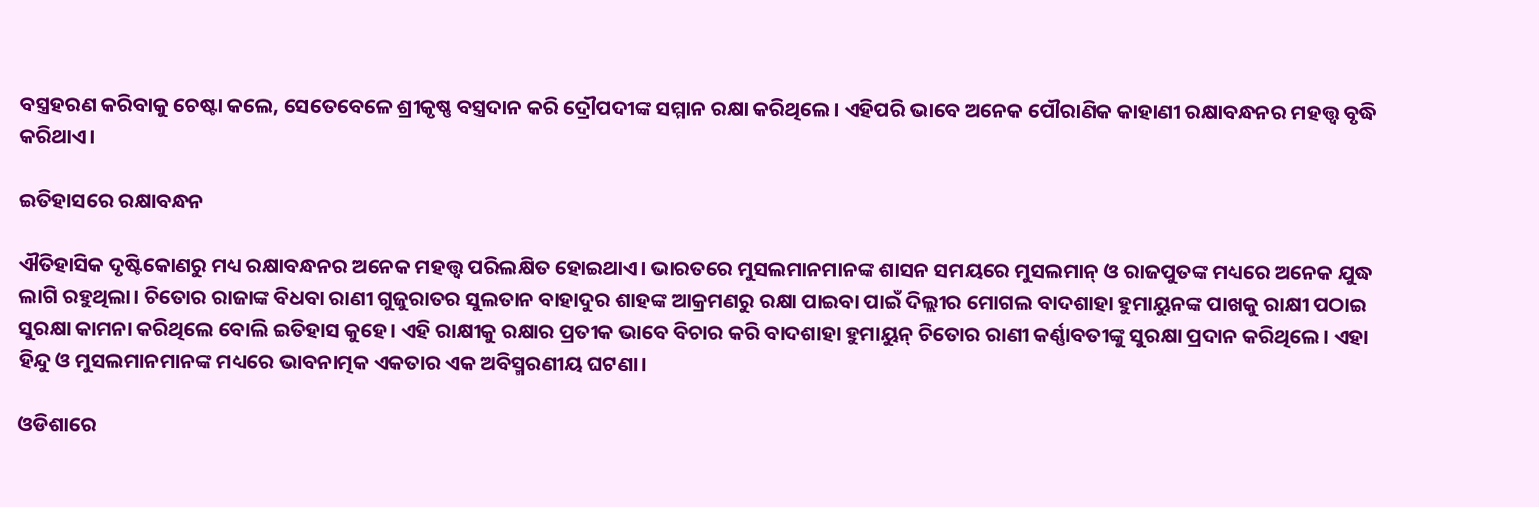ବସ୍ତ୍ରହରଣ କରିବାକୁ ଚେଷ୍ଟା କଲେ, ସେତେବେଳେ ଶ୍ରୀକୃଷ୍ଣ ବସ୍ତ୍ରଦାନ କରି ଦ୍ରୌପଦୀଙ୍କ ସମ୍ମାନ ରକ୍ଷା କରିଥିଲେ। ଏହିପରି ଭାବେ ଅନେକ ପୌରାଣିକ କାହାଣୀ ରକ୍ଷାବନ୍ଧନର ମହତ୍ତ୍ଵ ବୃଦ୍ଧି କରିଥାଏ।

ଇତିହାସରେ ରକ୍ଷାବନ୍ଧନ

ଐତିହାସିକ ଦୃଷ୍ଟିକୋଣରୁ ମଧ୍ୟ ରକ୍ଷାବନ୍ଧନର ଅନେକ ମହତ୍ତ୍ୱ ପରିଲକ୍ଷିତ ହୋଇଥାଏ। ଭାରତରେ ମୁସଲମାନମାନଙ୍କ ଶାସନ ସମୟରେ ମୁସଲମାନ୍ ଓ ରାଜପୁତଙ୍କ ମଧ୍ୟରେ ଅନେକ ଯୁଦ୍ଧ ଲାଗି ରହୁଥିଲା। ଚିତୋର ରାଜାଙ୍କ ବିଧବା ରାଣୀ ଗୁଜୁରାତର ସୁଲତାନ ବାହାଦୁର ଶାହଙ୍କ ଆକ୍ରମଣରୁ ରକ୍ଷା ପାଇବା ପାଇଁ ଦିଲ୍ଲୀର ମୋଗଲ ବାଦଶାହା ହୁମାୟୁନଙ୍କ ପାଖକୁ ରାକ୍ଷୀ ପଠାଇ ସୁରକ୍ଷା କାମନା କରିଥିଲେ ବୋଲି ଇତିହାସ କୁହେ। ଏହି ରାକ୍ଷୀକୁ ରକ୍ଷାର ପ୍ରତୀକ ଭାବେ ବିଚାର କରି ବାଦଶାହା ହୁମାୟୁନ୍ ଚିତୋର ରାଣୀ କର୍ଣ୍ଣାବତୀଙ୍କୁ ସୁରକ୍ଷା ପ୍ରଦାନ କରିଥିଲେ। ଏହା ହିନ୍ଦୁ ଓ ମୁସଲମାନମାନଙ୍କ ମଧ୍ୟରେ ଭାବନାତ୍ମକ ଏକତାର ଏକ ଅବିସ୍ମରଣୀୟ ଘଟଣା।

ଓଡିଶାରେ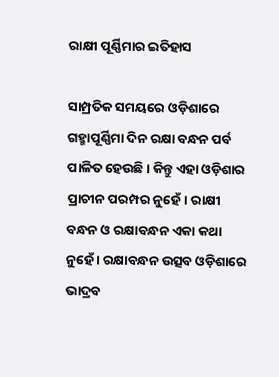ରାକ୍ଷୀ ପୂର୍ଣ୍ଣିମାର ଇତିହାସ

ସାମ୍ପ୍ରତିକ ସମୟରେ ଓଡ଼ିଶାରେ ଗହ୍ମାପୂର୍ଣ୍ଣିମା ଦିନ ରକ୍ଷା ବନ୍ଧନ ପର୍ବ ପାଳିତ ହେଉଛି। କିନ୍ତୁ ଏହା ଓଡ଼ିଶାର ପ୍ରାଚୀନ ପରମ୍ପର ନୁହେଁ। ରାକ୍ଷୀ ବନ୍ଧନ ଓ ରକ୍ଷାବନ୍ଧନ ଏକା କଥା ନୁହେଁ । ରକ୍ଷାବନ୍ଧନ ଉତ୍ସବ ଓଡ଼ିଶାରେ ଭାଦ୍ରବ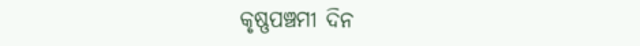କୃଷ୍ଣପଞ୍ଚମୀ ଦିନ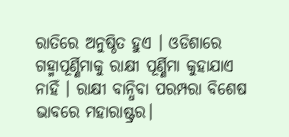ରାତିରେ ଅନୁଷ୍ଠିତ ହୁଏ । ଓଡିଶାରେ ଗହ୍ମାପୂର୍ଣ୍ଣିମାକୁ ରାକ୍ଷୀ ପୂର୍ଣ୍ଣିମା କୁହାଯାଏ ନାହିଁ । ରାକ୍ଷୀ ବାନ୍ଧିବା ପରମ୍ପରା ବିଶେଷ ଭାବରେ ମହାରାଷ୍ଟ୍ରର।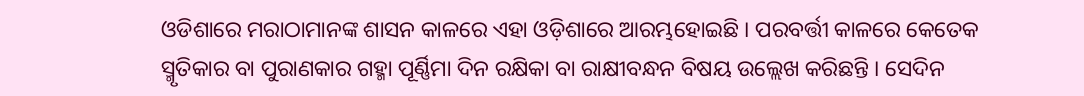ଓଡିଶାରେ ମରାଠାମାନଙ୍କ ଶାସନ କାଳରେ ଏହା ଓଡ଼ିଶାରେ ଆରମ୍ଭହୋଇଛି । ପରବର୍ତ୍ତୀ କାଳରେ କେତେକ ସ୍ମୃତିକାର ବା ପୁରାଣକାର ଗହ୍ମା ପୂର୍ଣ୍ଣିମା ଦିନ ରକ୍ଷିକା ବା ରାକ୍ଷୀବନ୍ଧନ ବିଷୟ ଉଲ୍ଲେଖ କରିଛନ୍ତି । ସେଦିନ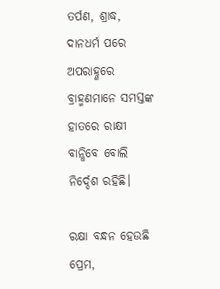ତର୍ପଣ, ଶ୍ରାଦ୍ଧ, ଦାନଧର୍ମ ପରେ ଅପରାହ୍ଣରେ ବ୍ରାହ୍ମଣମାନେ ସମସ୍ତଙ୍କ ହାତରେ ରାକ୍ଷୀ ବାନ୍ଧିବେ ବୋଲି ନିର୍ଦ୍ଦେଶ ରହିଛି।

ରକ୍ଷା ବନ୍ଧନ ହେଉଛି ପ୍ରେମ,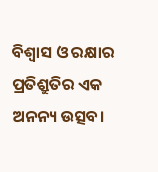ବିଶ୍ୱାସ ଓ ରକ୍ଷାର ପ୍ରତିଶ୍ରୁତିର ଏକ ଅନନ୍ୟ ଉତ୍ସବ।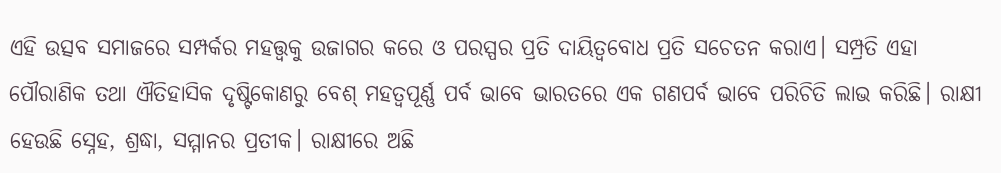ଏହି ଉତ୍ସବ ସମାଜରେ ସମ୍ପର୍କର ମହତ୍ତ୍ୱକୁ ଉଜାଗର କରେ ଓ ପରସ୍ପର ପ୍ରତି ଦାୟିତ୍ୱବୋଧ ପ୍ରତି ସଚେତନ କରାଏ। ସମ୍ପ୍ରତି ଏହା ପୌରାଣିକ ତଥା ଐତିହାସିକ ଦୃଷ୍ଟିକୋଣରୁ ବେଶ୍ ମହତ୍ଵପୂର୍ଣ୍ଣ ପର୍ବ ଭାବେ ଭାରତରେ ଏକ ଗଣପର୍ବ ଭାବେ ପରିଚିତି ଲାଭ କରିଛି। ରାକ୍ଷୀ ହେଉଛି ସ୍ନେହ, ଶ୍ରଦ୍ଧା, ସମ୍ମାନର ପ୍ରତୀକ। ରାକ୍ଷୀରେ ଅଛି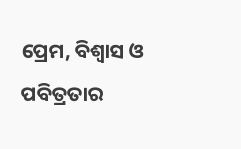ପ୍ରେମ, ବିଶ୍ବାସ ଓ ପବିତ୍ରତାର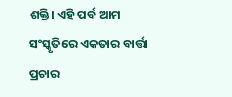ଶକ୍ତି। ଏହି ପର୍ବ ଆମ ସଂସ୍କୃତିରେ ଏକତାର ବାର୍ତ୍ତା ପ୍ରଚାର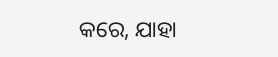କରେ, ଯାହା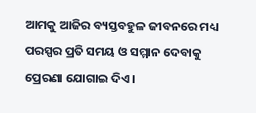ଆମକୁ ଆଜିର ବ୍ୟସ୍ତବହୁଳ ଜୀବନରେ ମଧ୍ୟ ପରସ୍ପର ପ୍ରତି ସମୟ ଓ ସମ୍ମାନ ଦେବାକୁ ପ୍ରେରଣା ଯୋଗାଇ ଦିଏ।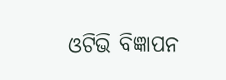ଓଟିଭି ବିଜ୍ଞାପନ